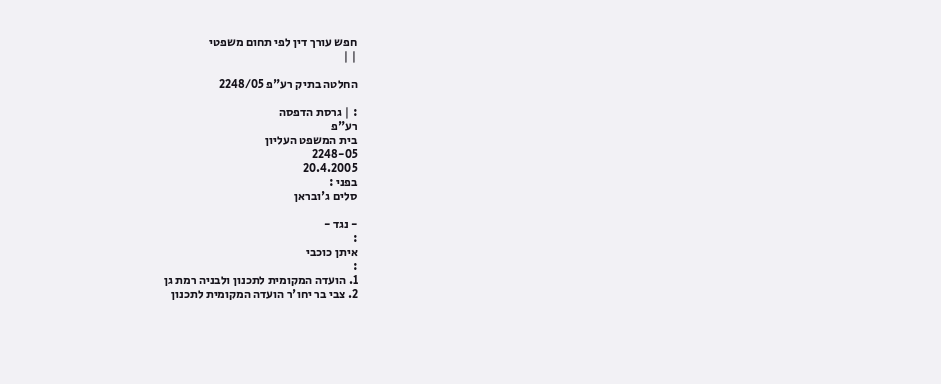חפש עורך דין לפי תחום משפטי
| |

החלטה בתיק רע"פ 2248/05

: | גרסת הדפסה
רע"פ
בית המשפט העליון
2248-05
20.4.2005
בפני :
סלים ג'ובראן

- נגד -
:
איתן כוכבי
:
1. הועדה המקומית לתכנון ולבניה רמת גן
2. צבי בר יחו'ר הועדה המקומית לתכנון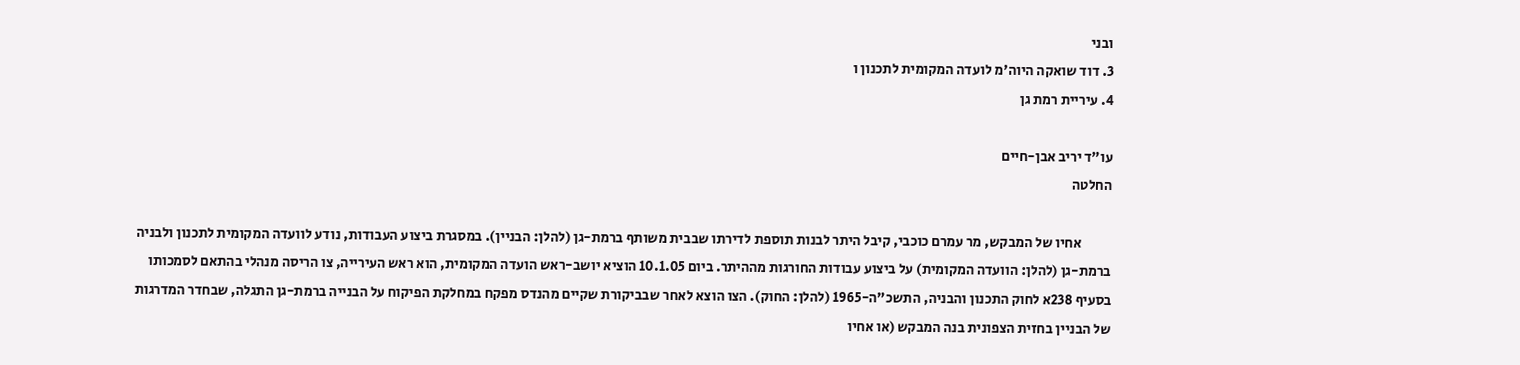ובני
3. דוד שואקה היוה'מ לועדה המקומית לתכנון ו
4. עיריית רמת גן

עו"ד יריב אבן-חיים
החלטה

           אחיו של המבקש, מר עמרם כוכבי, קיבל היתר לבנות תוספת לדירתו שבבית משותף ברמת-גן (להלן: הבניין). במסגרת ביצוע העבודות, נודע לוועדה המקומית לתכנון ולבניה ברמת-גן (להלן: הוועדה המקומית) על ביצוע עבודות החורגות מההיתר. ביום 10.1.05 הוציא יושב-ראש הועדה המקומית, הוא ראש העירייה, צו הריסה מנהלי בהתאם לסמכותו בסעיף 238א לחוק התכנון והבניה, התשכ"ה-1965 (להלן: החוק). הצו הוצא לאחר שבביקורת שקיים מהנדס מפקח במחלקת הפיקוח על הבנייה ברמת-גן התגלה, שבחדר המדרגות של הבניין בחזית הצפונית בנה המבקש (או אחיו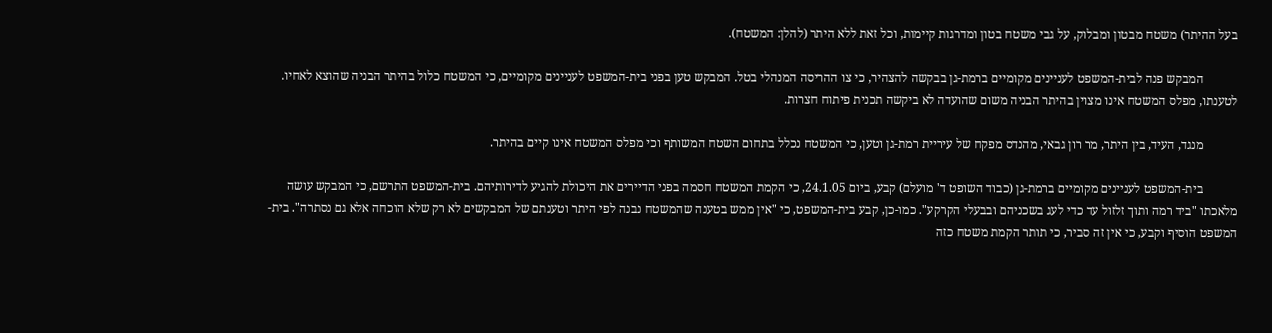בעל ההיתר) משטח מבטון ומבלוק, על גבי משטח בטון ומדרגות קיימות, וכל זאת ללא היתר (להלן: המשטח).

           המבקש פנה לבית-המשפט לעניינים מקומיים ברמת-גן בבקשה להצהיר, כי צו ההריסה המנהלי בטל. המבקש טען בפני בית-המשפט לעניינים מקומיים, כי המשטח כלול בהיתר הבניה שהוצא לאחיו. לטענתו, מפלס המשטח אינו מצוין בהיתר הבניה משום שהועדה לא ביקשה תכנית פיתוח חצרות.

           מנגד, העיד, בין היתר, מר רון גבאי, מהנדס מפקח של עיריית רמת-גן וטען, כי המשטח נכלל בתחום השטח המשותף וכי מפלס המשטח אינו קיים בהיתר.

           בית-המשפט לעניינים מקומיים ברמת-גן (כבוד השופט ד' מועלם) קבע, ביום 24.1.05, כי הקמת המשטח חסמה בפני הדיירים את היכולת להגיע לדירותיהם. בית-המשפט התרשם, כי המבקש עושה מלאכתו "ביד רמה ותוך זלזול עד כדי לעג בשכניהם ובבעלי הקרקע". כמו-כן, קבע בית-המשפט, כי "אין ממש בטענה שהמשטח נבנה לפי היתר וטענתם של המבקשים לא רק שלא הוכחה אלא גם נסתרה". בית-המשפט הוסיף וקבע, כי אין זה סביר, כי תותר הקמת משטח כזה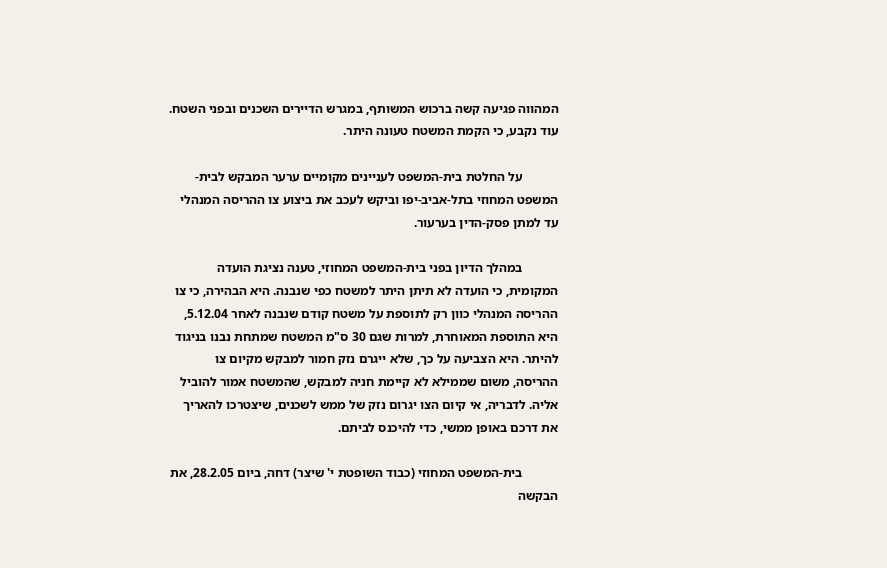המהווה פגיעה קשה ברכוש המשותף, במגרש הדיירים השכנים ובפני השטח. עוד נקבע, כי הקמת המשטח טעונה היתר.

           על החלטת בית-המשפט לעניינים מקומיים ערער המבקש לבית-המשפט המחוזי בתל-אביב-יפו וביקש לעכב את ביצוע צו ההריסה המנהלי עד למתן פסק-הדין בערעור.

           במהלך הדיון בפני בית-המשפט המחוזי, טענה נציגת הועדה המקומית, כי הועדה לא תיתן היתר למשטח כפי שנבנה. היא הבהירה, כי צו ההריסה המנהלי כוון רק לתוספת על משטח קודם שנבנה לאחר 5.12.04, היא התוספת המאוחרת, למרות שגם 30 ס"מ המשטח שמתחת נבנו בניגוד להיתר. היא הצביעה על כך, שלא ייגרם נזק חמור למבקש מקיום צו ההריסה, משום שממילא לא קיימת חניה למבקש, שהמשטח אמור להוביל אליה. לדבריה, אי קיום הצו יגרום נזק של ממש לשכנים, שיצטרכו להאריך את דרכם באופן ממשי, כדי להיכנס לביתם.

           בית-המשפט המחוזי (כבוד השופטת י' שיצר) דחה, ביום 28.2.05, את הבקשה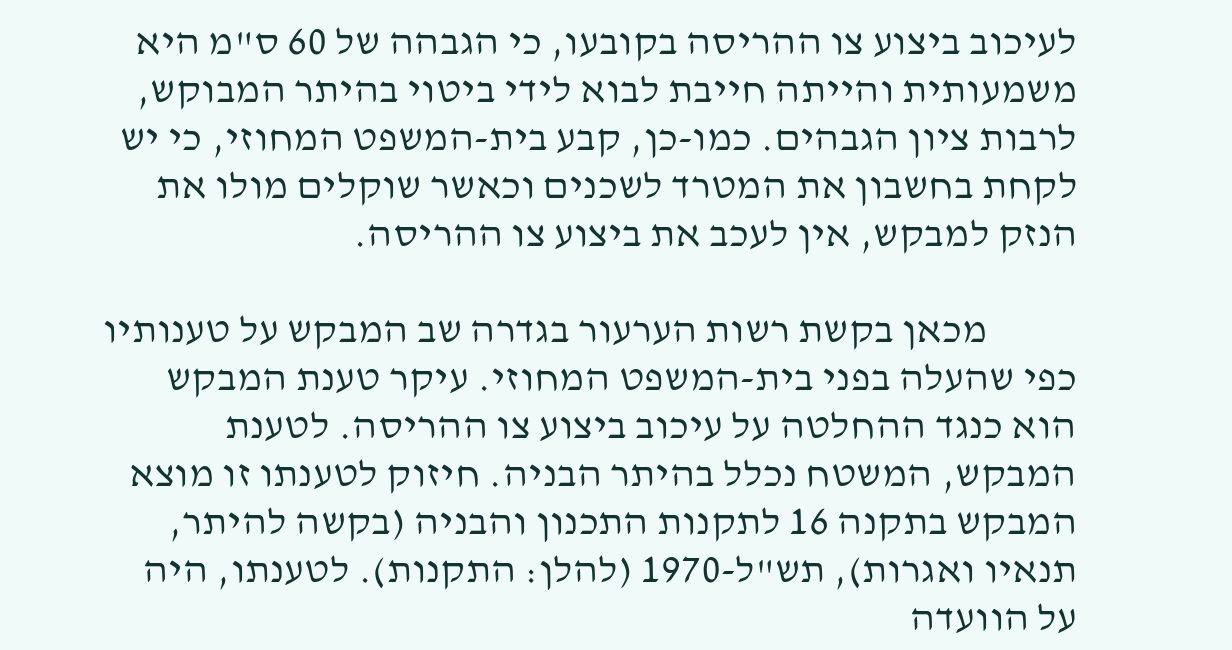לעיכוב ביצוע צו ההריסה בקובעו, כי הגבהה של 60 ס"מ היא משמעותית והייתה חייבת לבוא לידי ביטוי בהיתר המבוקש, לרבות ציון הגבהים. כמו-כן, קבע בית-המשפט המחוזי, כי יש לקחת בחשבון את המטרד לשכנים וכאשר שוקלים מולו את הנזק למבקש, אין לעכב את ביצוע צו ההריסה.

           מכאן בקשת רשות הערעור בגדרה שב המבקש על טענותיו כפי שהעלה בפני בית-המשפט המחוזי. עיקר טענת המבקש הוא כנגד ההחלטה על עיכוב ביצוע צו ההריסה. לטענת המבקש, המשטח נכלל בהיתר הבניה. חיזוק לטענתו זו מוצא המבקש בתקנה 16 לתקנות התכנון והבניה (בקשה להיתר, תנאיו ואגרות), תש"ל-1970 (להלן: התקנות). לטענתו, היה על הוועדה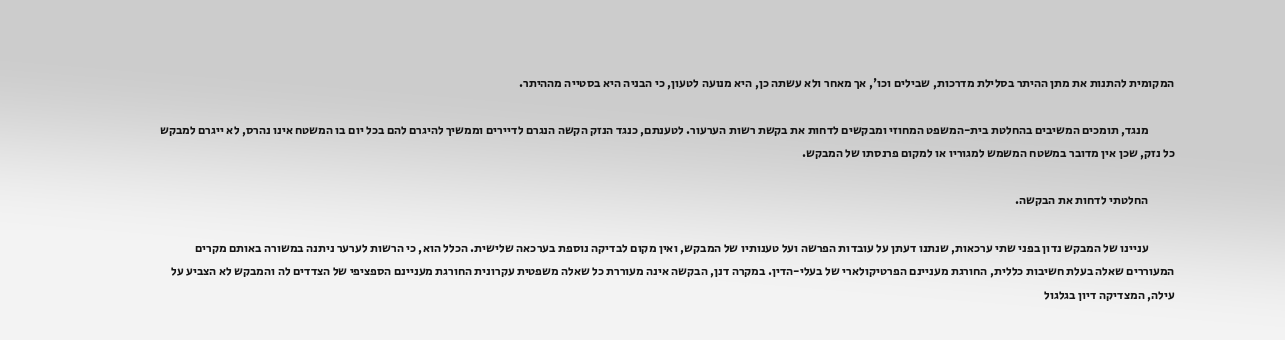המקומית להתנות את מתן ההיתר בסלילת מדרכות, שבילים וכו', אך מאחר ולא עשתה כן, היא מנועה לטעון, כי הבניה היא בסטייה מההיתר.

           מנגד, תומכים המשיבים בהחלטת בית-המשפט המחוזי ומבקשים לדחות את בקשת רשות הערעור. לטענתם, כנגד הנזק הקשה הנגרם לדיירים וממשיך להיגרם להם בכל יום בו המשטח אינו נהרס, לא ייגרם למבקש כל נזק, שכן אין מדובר במשטח המשמש למגוריו או למקום פרנסתו של המבקש.

           החלטתי לדחות את הבקשה.

           עניינו של המבקש נדון בפני שתי ערכאות, שנתנו דעתן על עובדות הפרשה ועל טענותיו של המבקש, ואין מקום לבדיקה נוספת בערכאה שלישית. הכלל הוא, כי הרשות לערער ניתנה במשורה באותם מקרים המעוררים שאלה בעלת חשיבות כללית, החורגת מעניינם הפרטיקולארי של בעלי-הדין. במקרה דנן, הבקשה אינה מעוררת כל שאלה משפטית עקרונית החורגת מעניינם הספציפי של הצדדים לה והמבקש לא הצביע על עילה, המצדיקה דיון בגלגול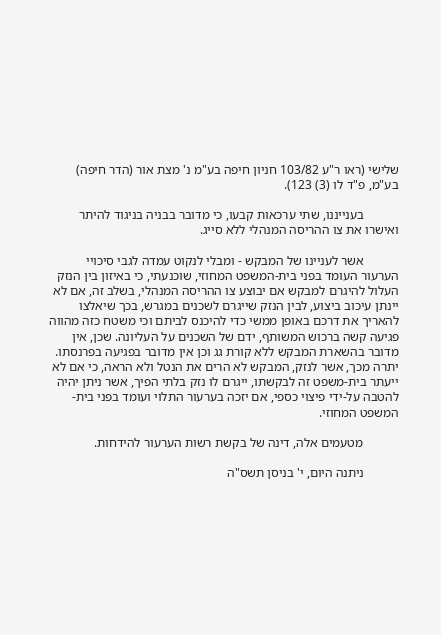שלישי (ראו ר"ע 103/82 חניון חיפה בע"מ נ' מצת אור (הדר חיפה) בע"מ, פ"ד לו (3) 123).

           בענייננו, שתי ערכאות קבעו, כי מדובר בבניה בניגוד להיתר ואישרו את צו ההריסה המנהלי ללא סייג.

           אשר לעניינו של המבקש - ומבלי לנקוט עמדה לגבי סיכויי הערעור העומד בפני בית-המשפט המחוזי, שוכנעתי, כי באיזון בין הנזק העלול להיגרם למבקש אם יבוצע צו ההריסה המנהלי, בשלב זה, אם לא יינתן עיכוב ביצוע, לבין הנזק שייגרם לשכנים במגרש, בכך שיאלצו להאריך את דרכם באופן ממשי כדי להיכנס לביתם וכי משטח כזה מהווה פגיעה קשה ברכוש המשותף, ידם של השכנים על העליונה. שכן, אין מדובר בהשארת המבקש ללא קורת גג וכן אין מדובר בפגיעה בפרנסתו. יתרה מכך, אשר לנזק, המבקש לא הרים את הנטל ולא הראה, כי אם לא ייעתר בית-משפט זה לבקשתו, ייגרם לו נזק בלתי הפיך, אשר ניתן יהיה להטבה על-ידי פיצוי כספי, אם יזכה בערעור התלוי ועומד בפני בית-המשפט המחוזי.

           מטעמים אלה, דינה של בקשת רשות הערעור להידחות.

           ניתנה היום, י' בניסן תשס"ה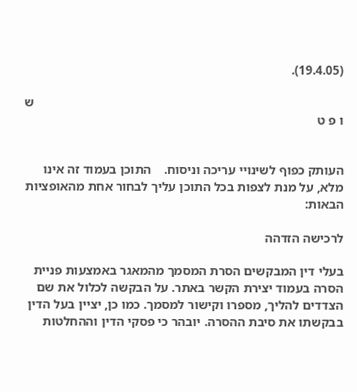(19.4.05).

                                                                                                ש ו פ ט


העותק כפוף לשינויי עריכה וניסוח.    התוכן בעמוד זה אינו מלא, על מנת לצפות בכל התוכן עליך לבחור אחת מהאופציות הבאות:

לרכישה הזדהה

בעלי דין המבקשים הסרת המסמך מהמאגר באמצעות פניית הסרה בעמוד יצירת הקשר באתר. על הבקשה לכלול את שם הצדדים להליך, מספרו וקישור למסמך. כמו כן, יציין בעל הדין בבקשתו את סיבת ההסרה. יובהר כי פסקי הדין וההחלטות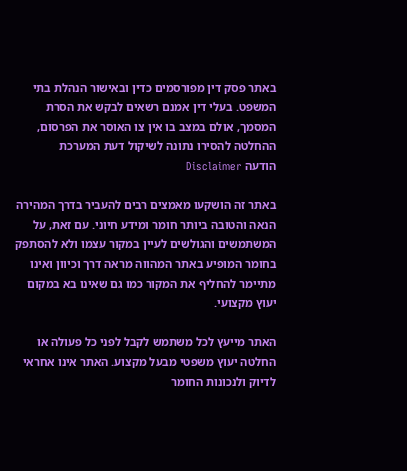באתר פסק דין מפורסמים כדין ובאישור הנהלת בתי המשפט. בעלי דין אמנם רשאים לבקש את הסרת המסמך, אולם במצב בו אין צו האוסר את הפרסום, ההחלטה להסירו נתונה לשיקול דעת המערכת
הודעה Disclaimer

באתר זה הושקעו מאמצים רבים להעביר בדרך המהירה הנאה והטובה ביותר חומר ומידע חיוני. עם זאת, על המשתמשים והגולשים לעיין במקור עצמו ולא להסתפק בחומר המופיע באתר המהווה מראה דרך וכיוון ואינו מתיימר להחליף את המקור כמו גם שאינו בא במקום יעוץ מקצועי.

האתר מייעץ לכל משתמש לקבל לפני כל פעולה או החלטה יעוץ משפטי מבעל מקצוע. האתר אינו אחראי לדיוק ולנכונות החומר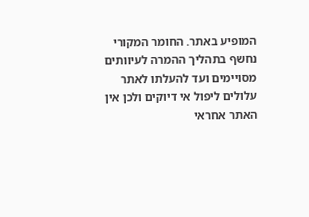המופיע באתר. החומר המקורי נחשף בתהליך ההמרה לעיוותים מסויימים ועד להעלתו לאתר עלולים ליפול אי דיוקים ולכן אין האתר אחראי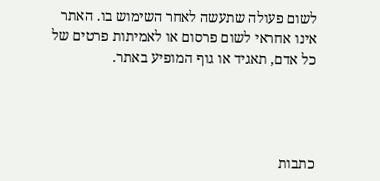לשום פעולה שתעשה לאחר השימוש בו. האתר אינו אחראי לשום פרסום או לאמיתות פרטים של כל אדם, תאגיד או גוף המופיע באתר.




כתבות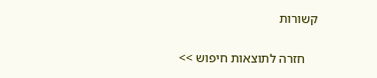קשורות

    חזרה לתוצאות חיפוש >>